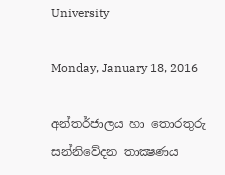University

Monday, January 18, 2016

අන්තර්ජාලය හා තොරතුරු සන්නිවේදන තාක්‍ෂණය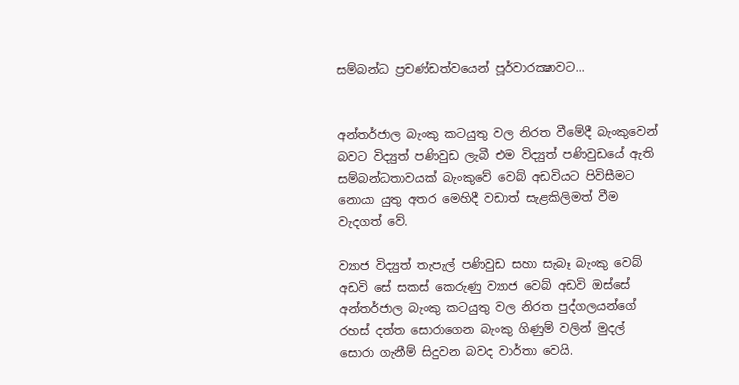සම්බන්ධ ප්‍රචණ්ඩත්වයෙන් පූර්වාරක්‍ෂාවට...


අන්තර්ජාල බැංකු කටයුතු වල නිරත වීමේදී බැංකුවෙන් බවට විද්‍යුත් පණිවුඩ ලැබී එම විද්‍යුත් පණිවුඩයේ ඇති සම්බන්ධතාවයක් බැංකුවේ වෙබ් අඩවියට පිවිසීමට නොයා යුතු අතර මෙහිදී වඩාත් සැළකිලිමත් වීම වැදගත් වේ.

ව්‍යාජ විද්‍යුත් තැපැල් පණිවුඩ සහා සැබෑ බැංකු වෙබ් අඩවි සේ සකස් කෙරුණු ව්‍යාජ වෙබ් අඩවි ඔස්සේ අන්තර්ජාල බැංකු කටයුතු වල නිරත පුද්ගලයන්ගේ රහස් දත්ත සොරාගෙන බැංකු ගිණුම් වලින් මුදල් සොරා ගැනීම් සිදුවන බවද වාර්තා වෙයි.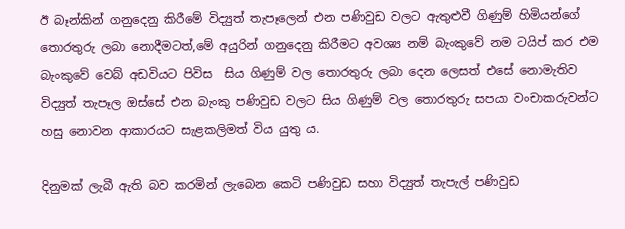ඊ බෑන්කින් ගනුදෙනු කිරීමේ විද්‍යුත් තැපෑලෙන් එන පණිවුඩ වලට ඇතුළුවී ගිණුම් හිමියන්ගේ තොරතුරු ලබා නොදීමටත්,මේ අයුරින් ගනුදෙනු කිරීමට අවශ්‍ය නම් බැංකුවේ නම ටයිප් කර එම බැංකුවේ වෙබ් අඩවියට පිවිස  සිය ගිණුම් වල තොරතුරු ලබා දෙන ලෙසත් එසේ නොමැතිව විද්‍යුත් තැපෑල ඔස්සේ එන බැංකු පණිවුඩ වලට සිය ගිණුම් වල තොරතුරු සපයා වංචාකරුවන්ට හසු නොවන ආකාරයට සැළකලිමත් විය යුතු ය.

දිනුමක් ලැබී ඇති බව කරමින් ලැබෙන කෙටි පණිවුඩ සහා විද්‍යුත් තැපැල් පණිවුඩ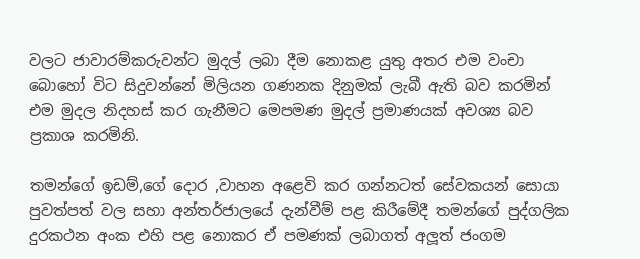වලට ජාවාරම්කරුවන්ට මුදල් ලබා දීම නොකළ යුතු අතර එම වංචා බොහෝ විට සිදුවන්නේ මිලියන ගණනක දිනුමක් ලැබී ඇති බව කරමින් එම මුදල නිදහස් කර ගැනීමට මෙපමණ මුදල් ප්‍රමාණයක් අවශ්‍ය බව ප්‍රකාශ කරමිනි.

තමන්ගේ ඉඩම්,ගේ දොර ,වාහන අළෙවි කර ගන්නටත් සේවකයන් සොයා පුවත්පත් වල සහා අන්තර්ජාලයේ දැන්වීම් පළ කිරීමේදී තමන්ගේ පුද්ගලික දුරකථන අංක එහි පළ නොකර ඒ පමණක් ලබාගත් අලූත් ජංගම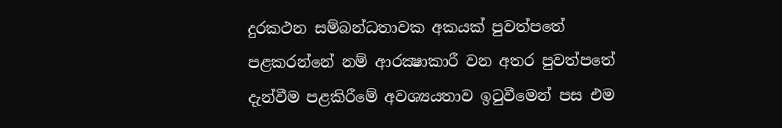දුරකථන සම්බන්ධතාවක අකයක් පුවත්පතේ පළකරන්නේ නම් ආරක්‍ෂාකාරී වන අතර පුවත්පතේ දැන්වීම පළකිරීමේ අවශ්‍යයතාව ඉටුවීමෙන් පස එම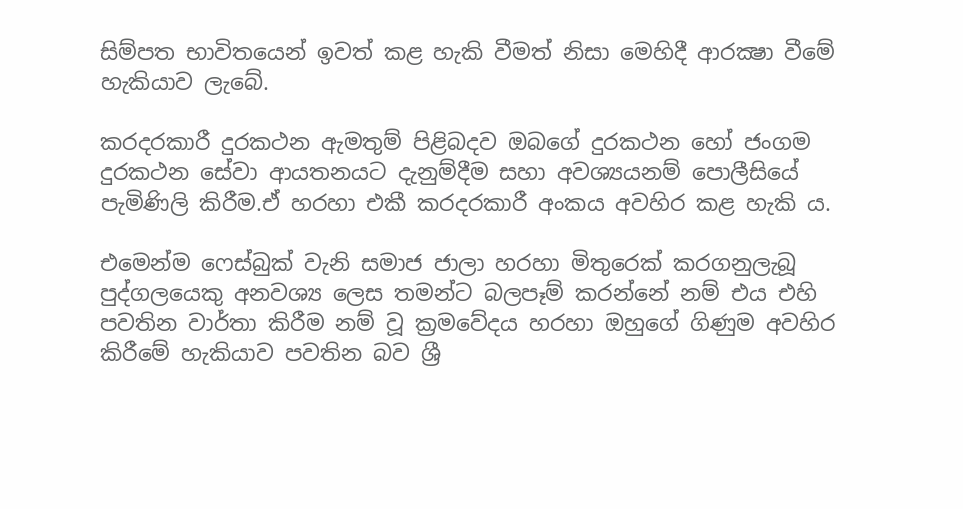සිම්පත භාවිතයෙන් ඉවත් කළ හැකි වීමත් නිසා මෙහිදී ආරක්‍ෂා වීමේ හැකියාව ලැබේ.

කරදරකාරී දුරකථන ඇමතුම් පිළිබදව ඔබගේ දුරකථන හෝ ජංගම දුරකථන සේවා ආයතනයට දැනුම්දීම සහා අවශ්‍යයනම් පොලීසියේ පැමිණිලි කිරීම.ඒ හරහා එකී කරදරකාරී අංකය අවහිර කළ හැකි ය.

එමෙන්ම ෆෙස්බුක් වැනි සමාජ ජාලා හරහා මිතුරෙක් කරගනුලැබූ පුද්ගලයෙකු අනවශ්‍ය ලෙස තමන්ට බලපෑම් කරන්නේ නම් එය එහි පවතින වාර්තා කිරීම නම් වූ ක්‍රමවේදය හරහා ඔහුගේ ගිණුම අවහිර කිරීමේ හැකියාව පවතින බව ශ්‍රී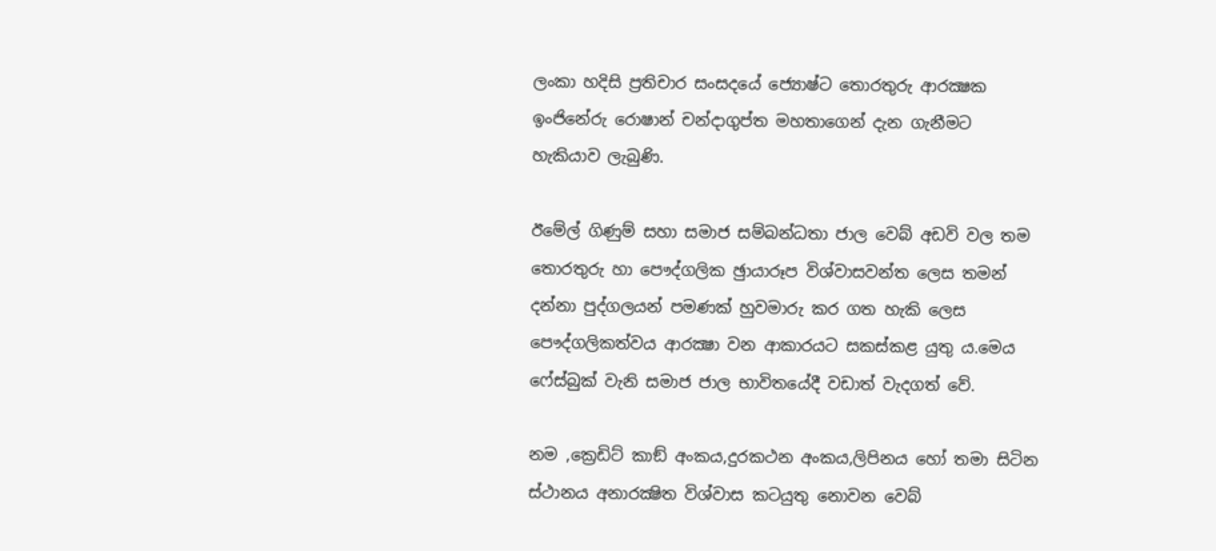ලංකා හදිසි ප්‍රතිචාර සංසදයේ ජ්‍යොෂ්ට තොරතුරු ආරක්‍ෂක ඉංජිනේරු රොෂාන් චන්දාගුප්ත මහතාගෙන් දැන ගැනීමට හැකියාව ලැබුණි.

ඊමේල් ගිණුම් සහා සමාජ සම්බන්ධතා ජාල වෙබ් අඩවි වල තම තොරතුරු හා පෞද්ගලික ඡුායාරූප විශ්වාසවන්ත ලෙස තමන් දන්නා පුද්ගලයන් පමණක් හුවමාරු කර ගත හැකි ලෙස පෞද්ගලිකත්වය ආරක්‍ෂා වන ආකාරයට සකස්කළ යුතු ය.මෙය ෆේස්බුක් වැනි සමාජ ජාල භාවිතයේදී වඩාත් වැදගත් වේ.

නම ,ක්‍රෙඩිට් කාඞ් අංකය,දුරකථන අංකය,ලිපිනය හෝ තමා සිටින ස්ථානය අනාරක්‍ෂිත විශ්වාස කටයුතු නොවන වෙබ්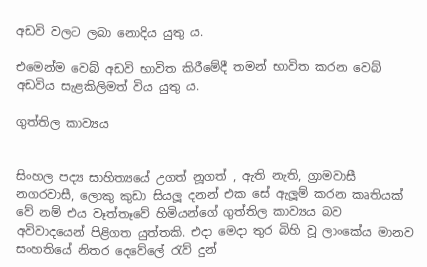අඩවි වලට ලබා නොදිය යුතු ය.

එමෙන්ම වෙබ් අඩවි භාවිත කිරීමේදී තමන් භාවිත කරන වෙබ් අඩවිය සැළකිලිමත් විය යුතු ය.

ගුත්තිල කාව්‍යය


සිංහල පද්‍ය සාහිත්‍යයේ උගත් නූගත් , ඇති නැති, ග්‍රාමවාසී නගරවාසී, ලොකු කුඩා සියලූ දනන් එක සේ ඇලූම් කරන කෘතියක් වේ නම් එය වෑත්තෑවේ හිමියන්ගේ ගුත්තිල කාව්‍යය බව අවිවාදයෙන් පිළිගත යුත්තකි. එදා මෙදා තුර බිහි වූ ලාංකේය මානව සංහතියේ නිතර දෙවේලේ රැව් දුන්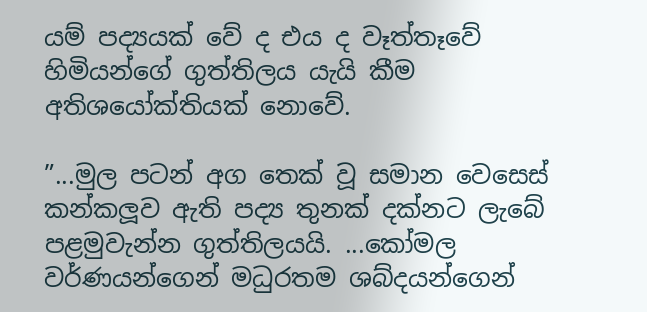යම් පද්‍යයක් වේ ද එය ද වෑත්තෑවේ හිමියන්ගේ ගුත්තිලය යැයි කීම අතිශයෝක්තියක් නොවේ.

”...මුල පටන් අග තෙක් වූ සමාන වෙසෙස් කන්කලූව ඇති පද්‍ය තුනක් දක්නට ලැබේ පළමුවැන්න ගුත්තිලයයි. ...කෝමල වර්ණයන්ගෙන් මධුරතම ශබ්දයන්ගෙන්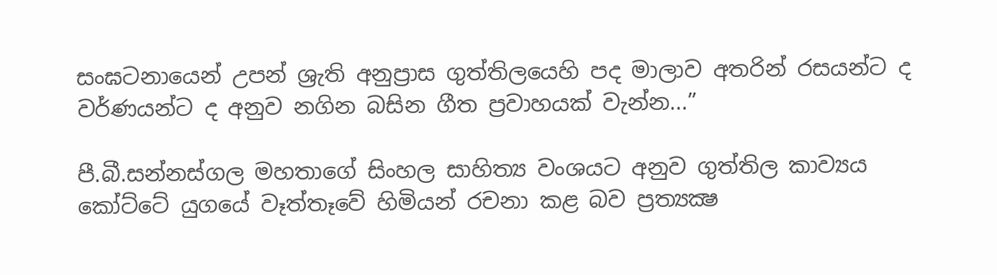සංඝටනායෙන් උපන් ශ්‍රැති අනුප්‍රාස ගුත්තිලයෙහි පද මාලාව අතරින් රසයන්ට ද වර්ණයන්ට ද අනුව නගින බසින ගීත ප්‍රවාහයක් වැන්න...”

පී.බී.සන්නස්ගල මහතාගේ සිංහල සාහිත්‍ය වංශයට අනුව ගුත්තිල කාව්‍යය කෝට්ටේ යුගයේ වෑත්තෑවේ හිමියන් රචනා කළ බව ප්‍රත්‍යක්‍ෂ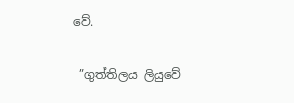වේ.

 ”ගුත්තිලය ලියුවේ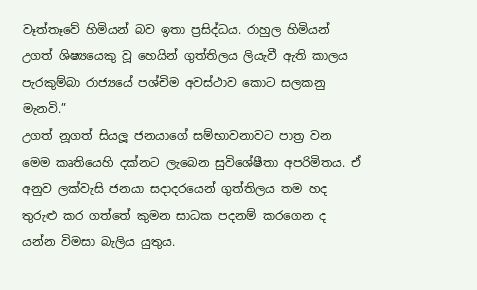වෑත්තෑවේ හිමියන් බව ඉතා ප්‍රසිද්ධය. රාහුල හිමියන් උගත් ශිෂ්‍යයෙකු වූ හෙයින් ගුත්තිලය ලියැවී ඇති කාලය පැරකුම්බා රාජ්‍යයේ පශ්චිම අවස්ථාව කොට සලකනු මැනවි.”
උගත් නූගත් සියලූ ජනයාගේ සම්භාවනාවට පාත්‍ර වන මෙම කෘතියෙහි දක්නට ලැබෙන සුවිශේෂීතා අපරිමිතය. ඒ අනුව ලක්වැසි ජනයා සදාදරයෙන් ගුත්තිලය තම හද තුරුළු කර ගත්තේ කුමන සාධක පදනම් කරගෙන ද යන්න විමසා බැලිය යුතුය.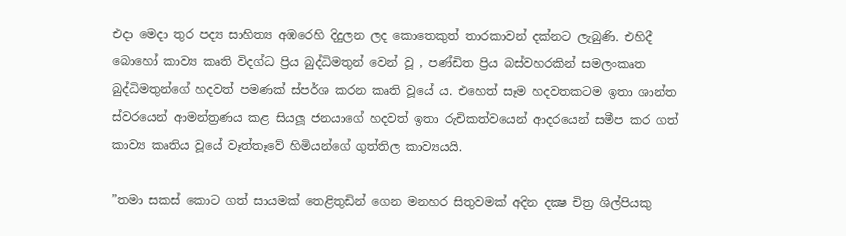එදා මෙදා තුර පද්‍ය සාහිත්‍ය අඹරෙහි දිදුලන ලද කොතෙකුත් තාරකාවන් දක්නට ලැබුණි. එහිදී බොහෝ කාව්‍ය කෘති විදග්ධ ප්‍රිය බුද්ධිමතුන් වෙන් වූ , පණ්ඩිත ප්‍රිය බස්වහරකින් සමලංකෘත බුද්ධිමතුන්ගේ හදවත් පමණක් ස්පර්ශ කරන කෘති වූයේ ය. එහෙත් සෑම හදවතකටම ඉතා ශාන්ත ස්වරයෙන් ආමන්ත්‍රණය කළ සියලූ ජනයාගේ හදවත් ඉතා රුචිකත්වයෙන් ආදරයෙන් සමීප කර ගත් කාව්‍ය කෘතිය වූයේ වෑත්තෑවේ හිමියන්ගේ ගුත්තිල කාව්‍යයයි.

”තමා සකස් කොට ගත් සායමක් තෙළිතුඩින් ගෙන මනහර සිතුවමක් අදින දක්‍ෂ චිත්‍ර ශිල්පියකු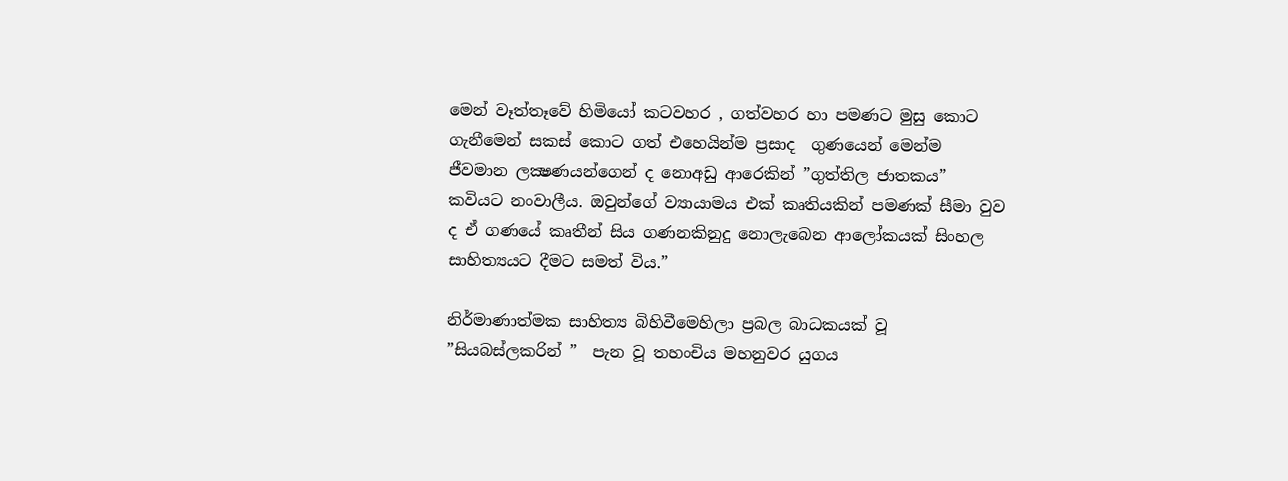මෙන් වෑත්තෑවේ හිමියෝ කටවහර , ගත්වහර හා පමණට මුසු කොට ගැනීමෙන් සකස් කොට ගත් එහෙයින්ම ප්‍රසාද  ගුණයෙන් මෙන්ම ජීවමාන ලක්‍ෂණයන්ගෙන් ද නොඅඩු ආරෙකින් ”ගුත්තිල ජාතකය” කවියට නංවාලීය. ඔවුන්ගේ ව්‍යායාමය එක් කෘතියකින් පමණක් සීමා වුව ද ඒ ගණයේ කෘතීන් සිය ගණනකිනුදු නොලැබෙන ආලෝකයක් සිංහල සාහිත්‍යයට දීමට සමත් විය.”

නිර්මාණාත්මක සාහිත්‍ය බිහිවීමෙහිලා ප්‍රබල බාධකයක් වූ ”සියබස්ලකරින් ”  පැන වූ තහංචිය මහනුවර යුගය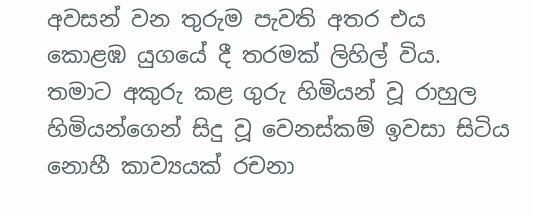අවසන් වන තුරුම පැවති අතර එය කොළඹ යුගයේ දී තරමක් ලිහිල් විය. තමාට අකුරු කළ ගුරු හිමියන් වූ රාහුල හිමියන්ගෙන් සිදු වූ වෙනස්කම් ඉවසා සිටිය නොහී කාව්‍යයක් රචනා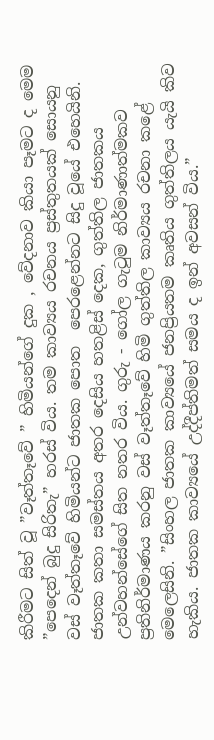කිරීමට සිත් වූ ”වෑත්තෑවේ ” හිමියන්ගේ දුක , වේදනාව කියා පෑමට ද මෙම      ”පෙදෙන් බුදු සිරිතැ” හරස් විය. තම කාව්‍යය රචනය ප්‍රස්තුතයක් සොයනු වස් වෑත්තෑවේ හිමියන්ට ජාතක පොත  පෙරළෙන්නට සිදු වූයේ එහෙයිනි. ජාතක කතා සමස්තය අතර දෙසිය හතළිස් දෙක, ගුත්තිල ජාතකය උන්වහන්සේගේ සිත නතර විය. ගුරු - ගෝල ගැටුම නිර්මාණාත්මකව ප්‍රතිනිර්මාණය කරනු වස් වෑත්තෑවේ හිමි ගුත්තිල කාව්‍යය රචනා කළේ මෙලෙසිනි. ”සිංහල ජාතක කාව්‍යයේ ජනප්‍රියතම කෘතිය ගුත්තිලය යැයි කිව හැකිය. ජාතක කාව්‍යයේ උද්දීප්තිමත් සමය ද ඉන් අවසන් විය.”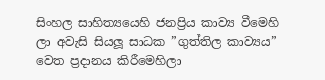සිංහල සාහිත්‍යයෙහි ජනප්‍රිය කාව්‍ය වීමෙහි ලා අවැසි සියලූ සාධක ”ගුත්තිල කාව්‍යය” වෙත ප්‍රදානය කිරීමෙහිලා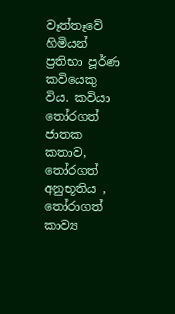වෑත්තෑවේ හිමියන් ප්‍රතිභා පූර්ණ කවියෙකු විය. කවියා තෝරගත් ජාතක කතාව, තෝරගත් අනුභූතිය , තෝරාගත් කාව්‍ය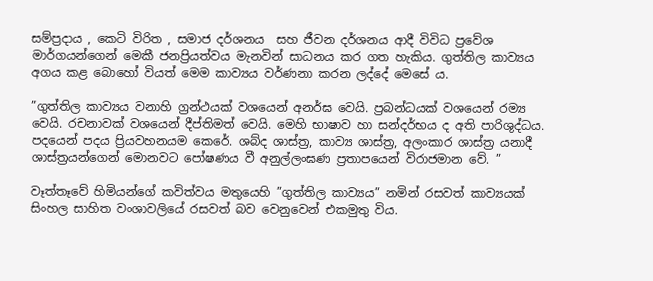සම්ප්‍රදාය , කෙටි විරිත , සමාජ දර්ශනය  සහ ජීවන දර්ශනය ආදී විවිධ ප්‍රවේශ මාර්ගයන්ගෙන් මෙකී ජනප්‍රියත්වය මැනවින් සාධනය කර ගත හැකිය. ගුත්තිල කාව්‍යය අගය කළ බොහෝ වියත් මෙම කාව්‍යය වර්ණනා කරන ලද්දේ මෙසේ ය.

”ගුත්තිල කාව්‍යය වනාහි ග්‍රන්ථයක් වශයෙන් අනර්ඝ වෙයි. ප්‍රබන්ධයක් වශයෙන් රම්‍ය වෙයි. රචනාවක් වශයෙන් දීප්තිමත් වෙයි. මෙහි භාෂාව හා සන්දර්භය ද අති පාරිශුද්ධය. පදයෙන් පදය ප්‍රියවහනයම කෙරේ. ශබ්ද ශාස්ත්‍ර, කාව්‍ය ශාස්ත්‍ර, අලංකාර ශාස්ත්‍ර යනාදී ශාස්ත්‍රයන්ගෙන් මොනවට පෝෂණය වී අනුල්ලංඝණ ප්‍රතාපයෙන් විරාජමාන වේ. ”

වෑත්තෑවේ හිමියන්ගේ කවිත්වය මතුයෙහි ”ගුත්තිල කාව්‍යය” නමින් රසවත් කාව්‍යයක් සිංහල සාහිත වංශාවලියේ රසවත් බව වෙනුවෙන් එකමුතු විය.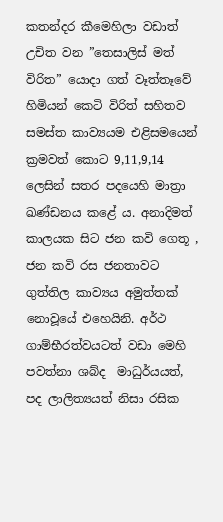කතන්දර කීමෙහිලා වඩාත් උචිත වන ”තෙසාලිස් මත් විරිත” යොදා ගත් වෑත්තෑවේ හිමියන් කෙටි විරිත් සහිතව සමස්ත කාව්‍යයම එළිසමයෙන් ක්‍රමවත් කොට 9,11,9,14 ලෙසින් සතර පදයෙහි මාත්‍රා ඛණ්ඩනය කළේ ය. අනාදිමත් කාලයක සිට ජන කවි ගෙතූ , ජන කවි රස ජනතාවට  ගුත්තිල කාව්‍යය අමුත්තක් නොවූයේ එහෙයිනි. අර්ථ ගාම්භීරත්වයටත් වඩා මෙහි පවත්නා ශබ්ද  මාධුර්යයත්, පද ලාලිත්‍යයත් නිසා රසික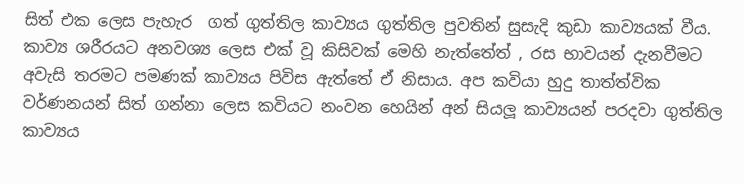සිත් එක ලෙස පැහැර  ගත් ගුත්තිල කාව්‍යය ගුත්තිල පුවතින් සුසැදි කුඩා කාව්‍යයක් වීය. කාව්‍ය ශරීරයට අනවශ්‍ය ලෙස එක් වූ කිසිවක් මෙහි නැත්තේත් , රස භාවයන් දැනවීමට අවැසි තරමට පමණක් කාව්‍යය පිවිස ඇත්තේ ඒ නිසාය. අප කවියා හුදු තාත්ත්වික වර්ණනයන් සිත් ගන්නා ලෙස කවියට නංවන හෙයින් අන් සියලූ කාව්‍යයන් පරදවා ගුත්තිල කාව්‍යය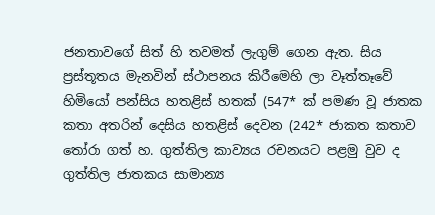ජනතාවගේ සිත් හි තවමත් ලැගුම් ගෙන ඇත. සිය ප්‍රස්තූතය මැනවින් ස්ථාපනය කිරීමෙහි ලා වෑත්තෑවේ හිමියෝ පන්සිය හතළිස් හතක් (547* ක් පමණ වූ ජාතක කතා අතරින් දෙසිය හතළිස් දෙවන (242* ජාකත කතාව තෝරා ගත් හ. ගුත්තිල කාව්‍යය රචනයට පළමු වුව ද ගුත්තිල ජාතකය සාමාන්‍ය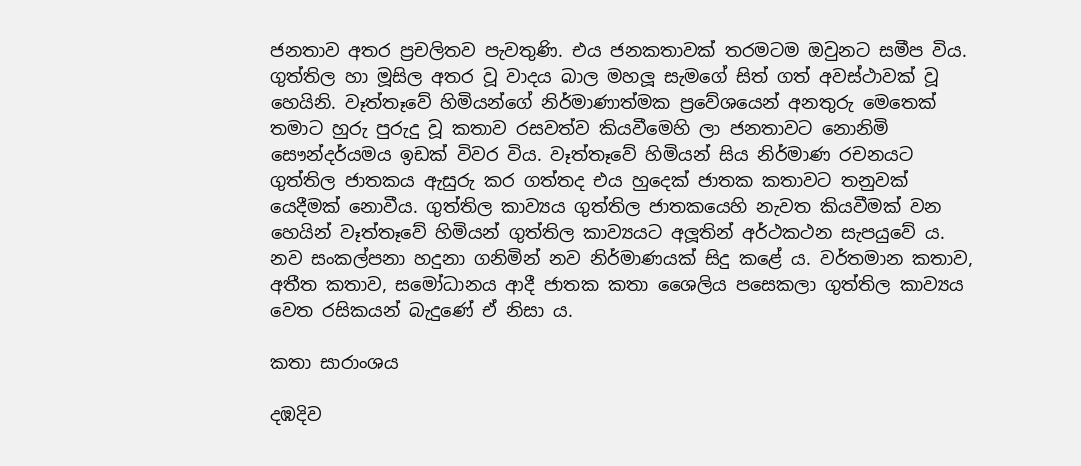ජනතාව අතර ප්‍රචලිතව පැවතුණි. එය ජනකතාවක් තරමටම ඔවුනට සමීප විය. ගුත්තිල හා මූසිල අතර වූ වාදය බාල මහලූ සැමගේ සිත් ගත් අවස්ථාවක් වූ හෙයිනි. වෑත්තෑවේ හිමියන්ගේ නිර්මාණාත්මක ප්‍රවේශයෙන් අනතුරු මෙතෙක් තමාට හුරු පුරුදු වූ කතාව රසවත්ව කියවීමෙහි ලා ජනතාවට නොනිමි සෞන්දර්යමය ඉඩක් විවර විය. වෑත්තෑවේ හිමියන් සිය නිර්මාණ රචනයට ගුත්තිල ජාතකය ඇසුරු කර ගත්තද එය හුදෙක් ජාතක කතාවට තනුවක් යෙදීමක් නොවීය. ගුත්තිල කාව්‍යය ගුත්තිල ජාතකයෙහි නැවත කියවීමක් වන හෙයින් වෑත්තෑවේ හිමියන් ගුත්තිල කාව්‍යයට අලූතින් අර්ථකථන සැපයුවේ ය. නව සංකල්පනා හදුනා ගනිමින් නව නිර්මාණයක් සිදු කළේ ය. වර්තමාන කතාව, අතීත කතාව, සමෝධානය ආදී ජාතක කතා ශෛලිය පසෙකලා ගුත්තිල කාව්‍යය වෙත රසිකයන් බැදුණේ ඒ නිසා ය.

කතා සාරාංශය

දඹදිව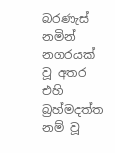බරණැස් නමින් නගරයක් වූ අතර එහි බ්‍රහ්මදත්ත නම් වූ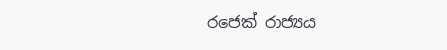රජෙක් රාජ්‍යය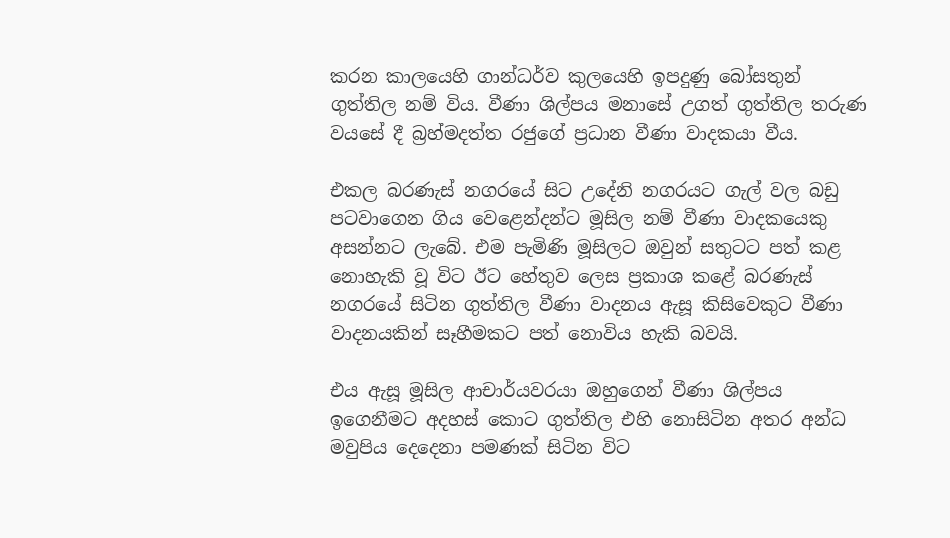කරන කාලයෙහි ගාන්ධර්ව කුලයෙහි ඉපදුණු බෝසතුන් ගුත්තිල නම් විය. වීණා ශිල්පය මනාසේ උගත් ගුත්තිල තරුණ වයසේ දී බ්‍රහ්මදත්ත රජුගේ ප්‍රධාන වීණා වාදකයා වීය.

එකල බරණැස් නගරයේ සිට උදේනි නගරයට ගැල් වල බඩු පටවාගෙන ගිය වෙළෙන්දන්ට මූසිල නම් වීණා වාදකයෙකු අසන්නට ලැබේ. එම පැමිණි මූසිලට ඔවුන් සතුටට පත් කළ නොහැකි වූ විට ඊට හේතුව ලෙස ප්‍රකාශ කළේ බරණැස් නගරයේ සිටින ගුත්තිල වීණා වාදනය ඇසූ කිසිවෙකුට වීණා වාදනයකින් සෑහීමකට පත් නොවිය හැකි බවයි.

එය ඇසූ මූසිල ආචාර්යවරයා ඔහුගෙන් වීණා ශිල්පය ඉගෙනීමට අදහස් කොට ගුත්තිල එහි නොසිටින අතර අන්ධ මවුපිය දෙදෙනා පමණක් සිටින විට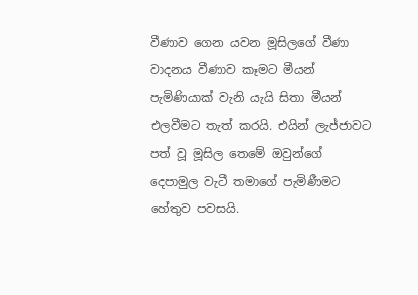වීණාව ගෙන යවන මූසිලගේ වීණා වාදනය වීණාව කෑමට මීයන් පැමිණියාක් වැනි යැයි සිතා මීයන් එලවීමට තැත් කරයි. එයින් ලැජ්ජාවට පත් වූ මූසිල තෙමේ ඔවුන්ගේ දෙපාමුල වැටී තමාගේ පැමිණීමට හේතුව පවසයි.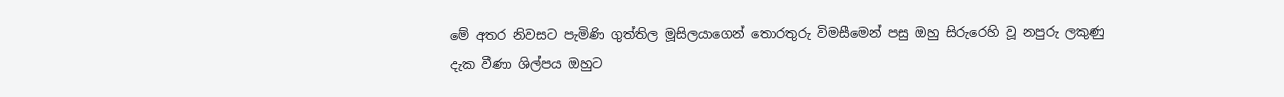මේ අතර නිවසට පැමිණි ගුත්තිල මූසිලයාගෙන් තොරතුරු විමසීමෙන් පසු ඔහු සිරුරෙහි වූ නපුරු ලකුණු දැක වීණා ශිල්පය ඔහුට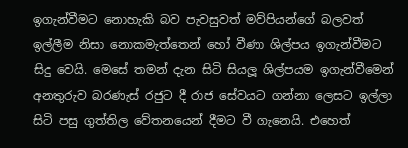ඉගැන්වීමට නොහැකි බව පැවසුවත් මව්පියන්ගේ බලවත් ඉල්ලීම නිසා නොකමැත්තෙන් හෝ වීණා ශිල්පය ඉගැන්වීමට සිදු වෙයි. මෙසේ තමන් දැන සිටි සියලූ ශිල්පයම ඉගැන්වීමෙන් අනතුරුව බරණැස් රජුට දී රාජ සේවයට ගන්නා ලෙසට ඉල්ලා සිටි පසු ගුත්තිල වේතනයෙන් දීමට වී ගැනෙයි. එහෙත්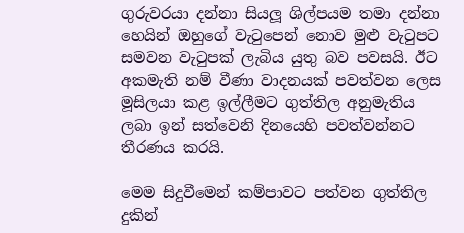ගුරුවරයා දන්නා සියලූ ශිල්පයම තමා දන්නා හෙයින් ඔහුගේ වැටුපෙන් නොව මුළු වැටුපට සමවන වැටුපක් ලැබිය යුතු බව පවසයි. ඊට අකමැති නම් වීණා වාදනයක් පවත්වන ලෙස මූසිලයා කළ ඉල්ලීමට ගුත්තිල අනුමැතිය ලබා ඉන් සත්වෙනි දිනයෙහි පවත්වන්නට තීරණය කරයි.

මෙම සිදුවීමෙන් කම්පාවට පත්වන ගුත්තිල දුකින්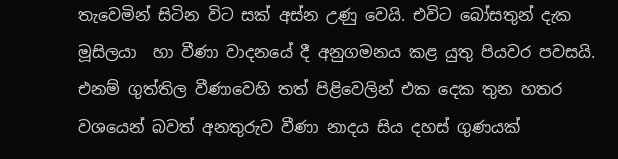තැවෙමින් සිටින විට සක් අස්න උණු වෙයි. එවිට බෝසතුන් දැක මූසිලයා  හා වීණා වාදනයේ දී අනුගමනය කළ යුතු පියවර පවසයි. එනම් ගුත්තිල වීණාවෙහි තත් පිළිවෙලින් එක දෙක තුන හතර වශයෙන් බවත් අනතුරුව වීණා නාදය සිය දහස් ගුණයක්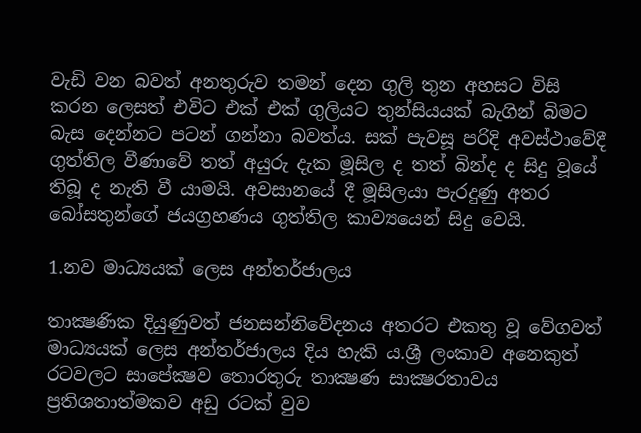වැඩි වන බවත් අනතුරුව තමන් දෙන ගුලි තුන අහසට විසි කරන ලෙසත් එවිට එක් එක් ගුලියට තුන්සියයක් බැගින් බිමට බැස දෙන්නට පටන් ගන්නා බවත්ය. සක් පැවසූ පරිදි අවස්ථාවේදී ගුත්තිල වීණාවේ තත් අයුරු දැක මූසිල ද තත් බින්ද ද සිදු වූයේ තිබූ ද නැති වී යාමයි. අවසානයේ දී මූසිලයා පැරදුණු අතර බෝසතුන්ගේ ජයග්‍රහණය ගුත්තිල කාව්‍යයෙන් සිදු වෙයි.

1.නව මාධ්‍යයක් ලෙස අන්තර්ජාලය

තාක්‍ෂණික දියුණුවත් ජනසන්නිවේදනය අතරට එකතු වූ වේගවත් මාධ්‍යයක් ලෙස අන්තර්ජාලය දිය හැකි ය.ශ්‍රී ලංකාව අනෙකුත් රටවලට සාපේක්‍ෂව තොරතුරු තාක්‍ෂණ සාක්‍ෂරතාවය ප්‍රතිශතාත්මකව අඩු රටක් වුව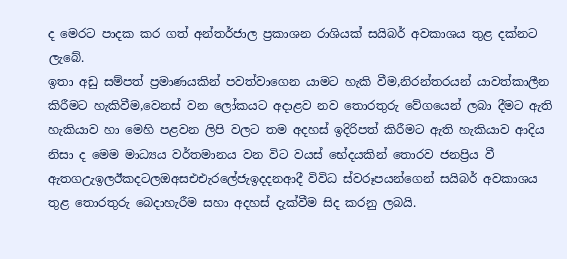ද මෙරට පාදක කර ගත් අන්තර්ජාල ප්‍රකාශන රාශියක් සයිබර් අවකාශය තුළ දක්නට ලැබේ.
ඉතා අඩු සම්පත් ප්‍රමාණයකින් පවත්වාගෙන යාමට හැකි වීම,නිරන්තරයන් යාවත්කාලීන කිරීමට හැකිවීම,වෙනස් වන ලෝකයට අදාළව නව තොරතුරු වේගයෙන් ලබා දීමට ඇති හැකියාව හා මෙහි පළවන ලිපි වලට තම අදහස් ඉදිරිපත් කිරීමට ඇති හැකියාව ආදිය නිසා ද මෙම මාධ්‍යය වර්තමානය වන විට වයස් භේදයකින් තොරව ජනප්‍රිය වී ඇතගඋැඉලඊකදටලඔඅසඑඑැරලේජැඉදදනආදී විවිධ ස්වරූපයන්ගෙන් සයිබර් අවකාශය තුළ තොරතුරු බෙදාහැරීම සහා අදහස් දැක්වීම සිද කරනු ලබයි.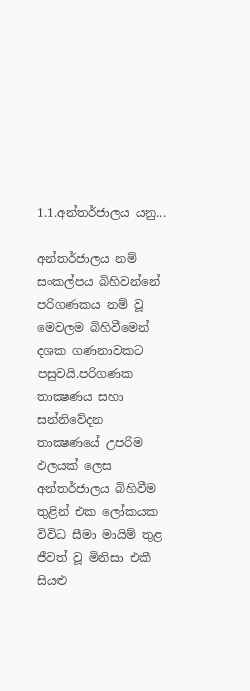1.1.අන්තර්ජාලය යනු...

අන්තර්ජාලය නම් සංකල්පය බිහිවන්නේ පරිගණකය නම් වූ මෙවලම බිහිවීමෙන් දශක ගණනාවකට පසුවයි.පරිගණක තාක්‍ෂණය සහා සන්නිවේදන තාක්‍ෂණයේ උපරිම ඵලයක් ලෙස අන්තර්ජාලය බිහිවීම තුළින් එක ලෝකයක විවිධ සීමා මායිම් තුළ ජීවත් වූ මිනිසා එකී සියළු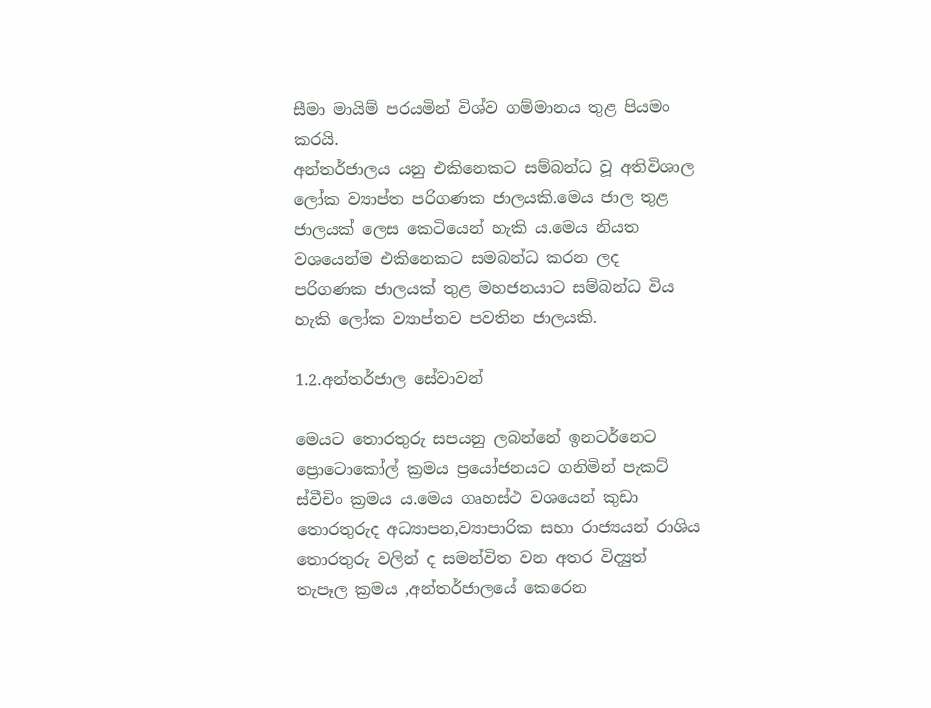සීමා මායිම් පරයමින් විශ්ව ගම්මානය තුළ පියමං කරයි.
අන්තර්ජාලය යනු එකිනෙකට සම්බන්ධ වූ අතිවිශාල ලෝක ව්‍යාප්ත පරිගණක ජාලයකි.මෙය ජාල තුළ ජාලයක් ලෙස කෙටියෙන් හැකි ය.මෙය නියත වශයෙන්ම එකිනෙකට සමබන්ධ කරන ලද පරිගණක ජාලයක් තුළ මහජනයාට සම්බන්ධ විය හැකි ලෝක ව්‍යාප්තව පවතින ජාලයකි.

1.2.අන්තර්ජාල සේවාවන්

මෙයට තොරතුරු සපයනු ලබන්නේ ඉනටර්නෙට  ප්‍රොටොකෝල් ක්‍රමය ප්‍රයෝජනයට ගනිමින් පැකට් ස්වීචිං ක්‍රමය ය.මෙය ගෘහස්ථ වශයෙන් කුඩා තොරතුරුද අධ්‍යාපන,ව්‍යාපාරික සහා රාජ්‍යයන් රාශිය තොරතුරු වලින් ද සමන්විත වන අතර විද්‍යුත් තැපෑල ක්‍රමය ,අන්තර්ජාලයේ කෙරෙන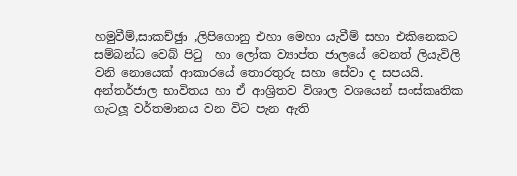හමුවීම්,සාකච්ඡුා ,ලිපිගොනු එහා මෙහා යැවීම් සහා එකිනෙකට සම්බන්ධ වෙබ් පිටු  හා ලෝක ව්‍යාප්ත ජාලයේ වෙනත් ලියැවිලි වනි නොයෙක් ආකාරයේ තොරතුරු සහා සේවා ද සපයයි.
අන්තර්ජාල භාවිතය හා ඒ ආශ්‍රිතව විශාල වශයෙන් සංස්කෘතික ගැටලූ වර්තමානය වන විට පැන ඇති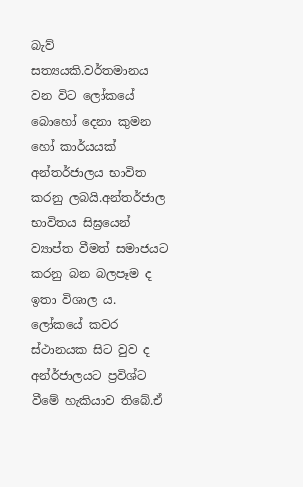බැව් සත්‍යයකි.වර්තමානය වන විට ලෝකයේ බොහෝ දෙනා කුමන හෝ කාර්යයක් අන්තර්ජාලය භාවිත කරනු ලබයි.අන්තර්ජාල භාවිතය සිඝ්‍රයෙන් ව්‍යාප්ත වීමත් සමාජයට කරනු බන බලපෑම ද ඉතා විශාල ය.
ලෝකයේ කවර ස්ථානයක සිට වුව ද අන්ර්ජාලයට ප්‍රවිශ්ට වීමේ හැකියාව තිබේ.ඒ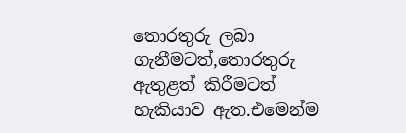තොරතුරු ලබා ගැනීමටත්,තොරතුරු ඇතුළත් කිරීමටත් හැකියාව ඇත.එමෙන්ම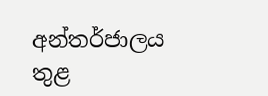අන්තර්ජාලය තුළ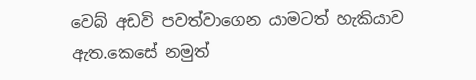වෙබ් අඩවි පවත්වාගෙන යාමටත් හැකියාව ඇත.කෙසේ නමුත්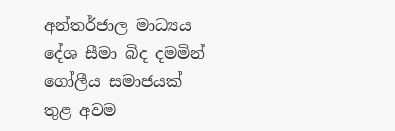අන්තර්ජාල මාධ්‍යය දේශ සීමා බිද දමමින් ගෝලීය සමාජයක් තුළ අවම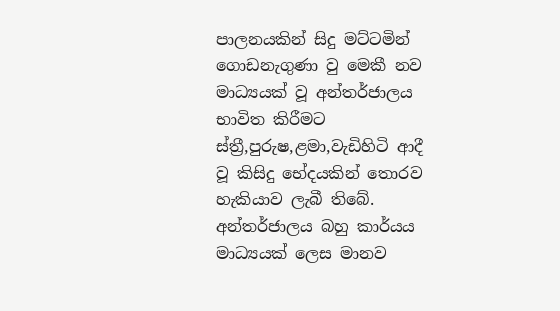පාලනයකින් සිදු මට්ටමින් ගොඩනැගුණා වු මෙකී නව මාධ්‍යයක් වූ අන්තර්ජාලය භාවිත කිරීමට ස්ත්‍රී,පුරුෂ,ළමා,වැඩිහිටි ආදී වූ කිසිදු භේදයකින් තොරව හැකියාව ලැබී තිබේ.
අන්තර්ජාලය බහු කාර්යය මාධ්‍යයක් ලෙස මානව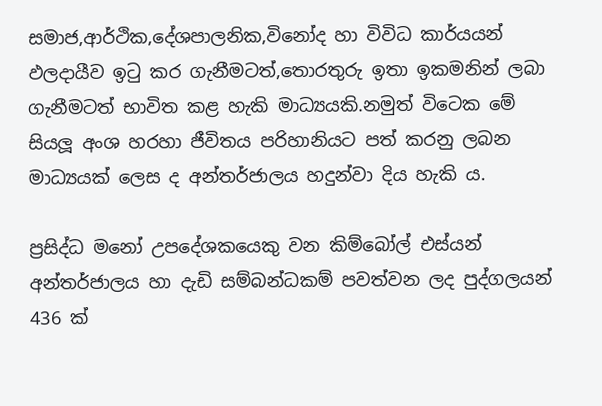සමාජ,ආර්ථික,දේශපාලනික,විනෝද හා විවිධ කාර්යයන් ඵලදායීව ඉටු කර ගැනීමටත්,තොරතුරු ඉතා ඉකමනින් ලබා ගැනීමටත් භාවිත කළ හැකි මාධ්‍යයකි.නමුත් විටෙක මේ සියලූ අංශ හරහා ජීවිතය පරිහානියට පත් කරනු ලබන මාධ්‍යයක් ලෙස ද අන්තර්ජාලය හදුන්වා දිය හැකි ය.

ප්‍රසිද්ධ මනෝ උපදේශකයෙකු වන කිම්බෝල් එස්යන් අන්තර්ජාලය හා දැඩි සම්බන්ධකම් පවත්වන ලද පුද්ගලයන් 436 ක්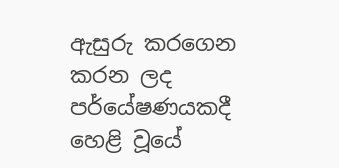ඇසුරු කරගෙන කරන ලද පර්යේෂණයකදී හෙළි වූයේ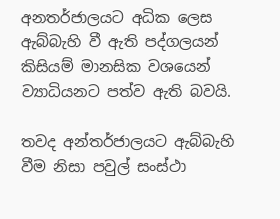අනතර්ජාලයට අධික ලෙස ඇබ්බැහි වී ඇති පද්ගලයන් කිසියම් මානසික වශයෙන් ව්‍යාධියනට පත්ව ඇති බවයි.

තවද අන්තර්ජාලයට ඇබ්බැහි වීම නිසා පවුල් සංස්ථා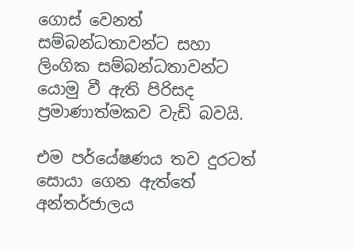ගොස් වෙනත් සම්බන්ධතාවන්ට සහා ලිංගික සම්බන්ධතාවන්ට යොමු වී ඇති පිරිසද ප්‍රමාණාත්මකව වැඩි බවයි.

එම පර්යේෂණය තව දුරටත් සොයා ගෙන ඇත්තේ අන්තර්ජාලය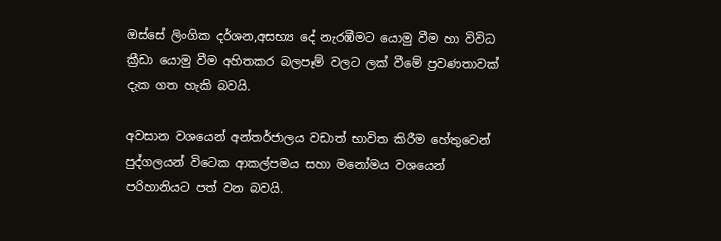ඔස්සේ ලිංගික දර්ශන,අසභ්‍ය දේ නැරඹීමට යොමු වීම හා විවිධ ක්‍රීඩා යොමු වීම අහිතකර බලපෑම් වලට ලක් වීමේ ප්‍රවණතාවක් දැක ගත හැකි බවයි.

අවසාන වශයෙන් අන්තර්ජාලය වඩාත් භාවිත කිරීම හේතුවෙන් පුද්ගලයන් විටෙක ආකල්පමය සහා මනෝමය වශයෙන් පරිහානියට පත් වන බවයි.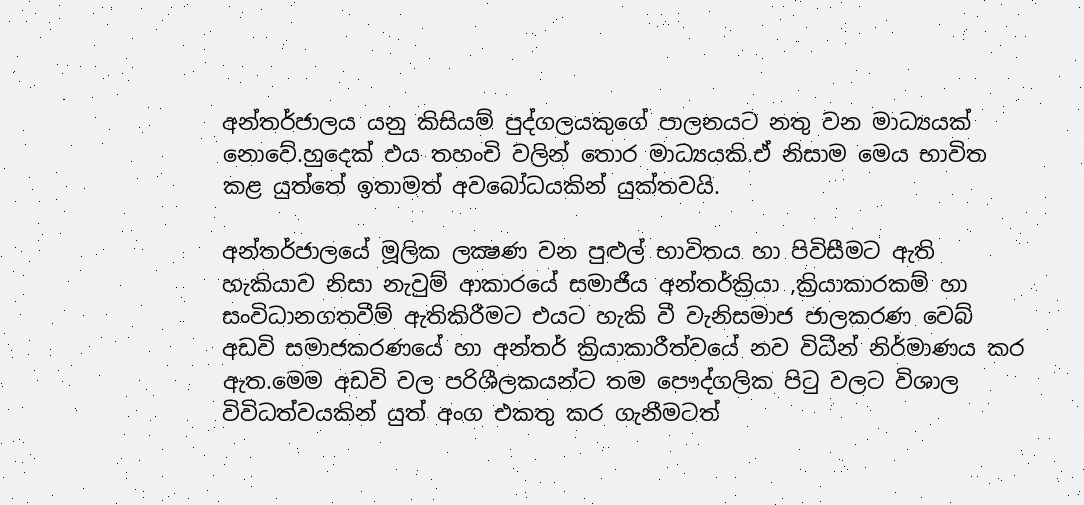අන්තර්ජාලය යනු කිසියම් පුද්ගලයකුගේ පාලනයට නතු වන මාධ්‍යයක් නොවේ.හුදෙක් එය තහංචි වලින් තොර මාධ්‍යයකි.ඒ නිසාම මෙය භාවිත කළ යුත්තේ ඉතාමත් අවබෝධයකින් යුක්තවයි.

අන්තර්ජාලයේ මූලික ලක්‍ෂණ වන පුළුල් භාවිතය හා පිවිසීමට ඇති හැකියාව නිසා නැවුම් ආකාරයේ සමාජීය අන්තර්ක්‍රියා ,ක්‍රියාකාරකම් හා සංවිධානගතවීම් ඇතිකිරීමට එයට හැකි වී වැනිසමාජ ජාලකරණ වෙබ් අඩවි සමාජකරණයේ හා අන්තර් ක්‍රියාකාරීත්වයේ නව විධීන් නිර්මාණය කර ඇත.මෙම අඩවි වල පරිශීලකයන්ට තම පෞද්ගලික පිටු වලට විශාල විවිධත්වයකින් යුත් අංග එකතු කර ගැනීමටත්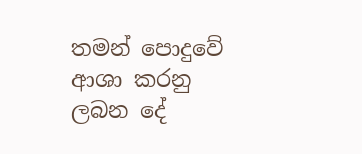තමන් පොදුවේ ආශා කරනු ලබන දේ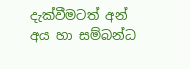දැක්වීමටත් අන් අය හා සම්බන්ධ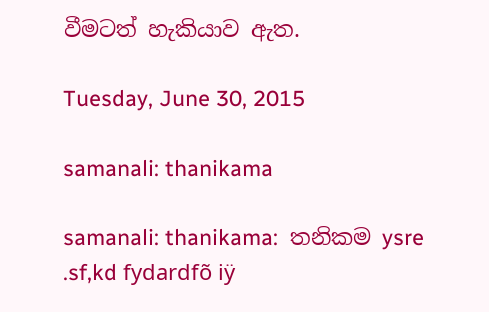වීමටත් හැකියාව ඇත.

Tuesday, June 30, 2015

samanali: thanikama

samanali: thanikama:  තනිකම ysre .sf,kd fydardfõ iÿ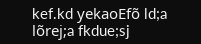kef.kd yekaoEfõ ld;a lõrej;a fkdue;sj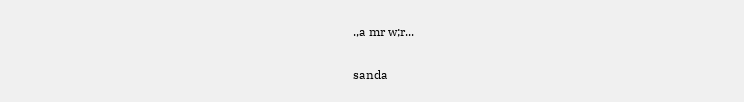.,a mr w;r...

sanda